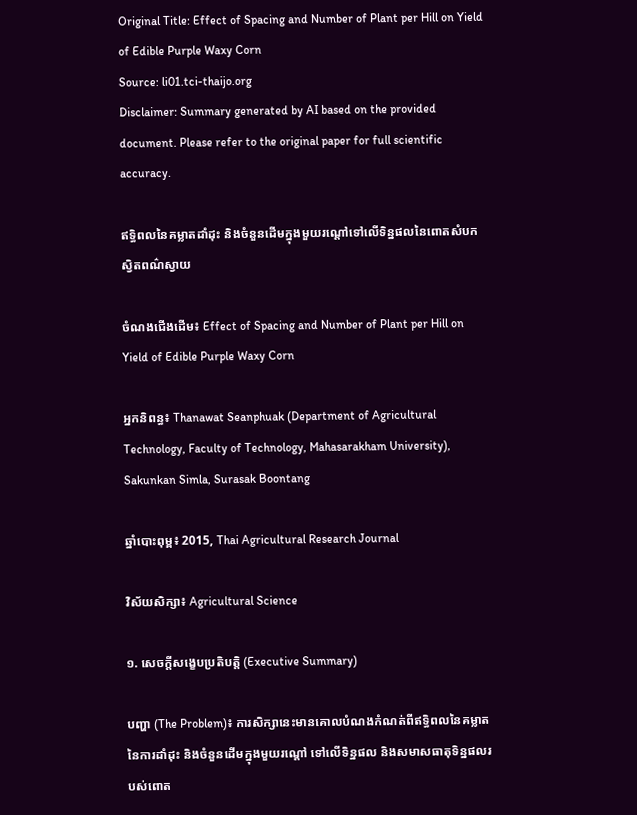Original Title: Effect of Spacing and Number of Plant per Hill on Yield of Edible Purple Waxy Corn
Source: li01.tci-thaijo.org
Disclaimer: Summary generated by AI based on the provided document. Please refer to the original paper for full scientific accuracy.

ឥទ្ធិពលនៃគម្លាតដាំដុះ និងចំនួនដើមក្នុងមួយរណ្តៅទៅលើទិន្នផលនៃពោតសំបកស្វិតពណ៌ស្វាយ

ចំណងជើងដើម៖ Effect of Spacing and Number of Plant per Hill on Yield of Edible Purple Waxy Corn

អ្នកនិពន្ធ៖ Thanawat Seanphuak (Department of Agricultural Technology, Faculty of Technology, Mahasarakham University), Sakunkan Simla, Surasak Boontang

ឆ្នាំបោះពុម្ព៖ 2015, Thai Agricultural Research Journal

វិស័យសិក្សា៖ Agricultural Science

១. សេចក្តីសង្ខេបប្រតិបត្តិ (Executive Summary)

បញ្ហា (The Problem)៖ ការសិក្សានេះមានគោលបំណងកំណត់ពីឥទ្ធិពលនៃគម្លាតនៃការដាំដុះ និងចំនួនដើមក្នុងមួយរណ្តៅ ទៅលើទិន្នផល និងសមាសធាតុទិន្នផលរបស់ពោត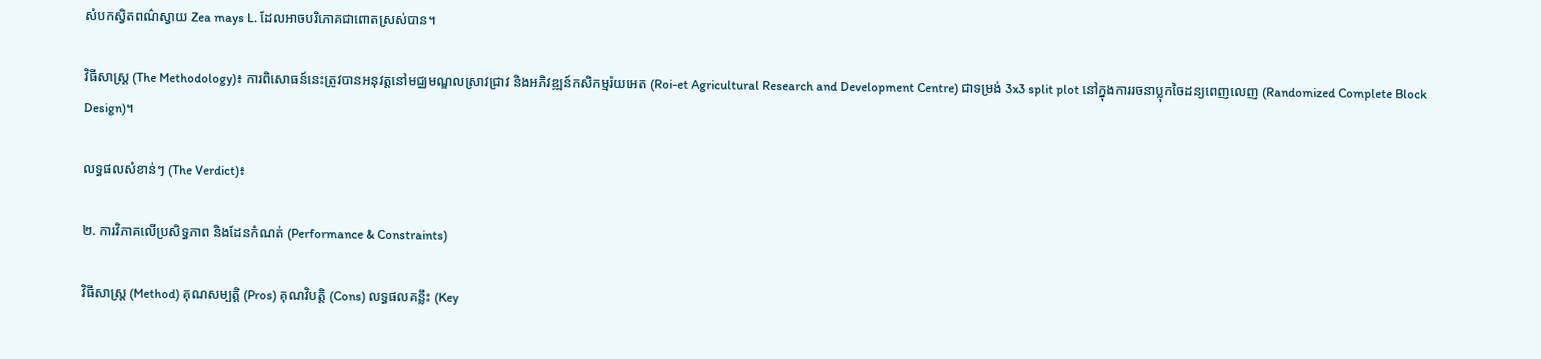សំបកស្វិតពណ៌ស្វាយ Zea mays L. ដែលអាចបរិភោគជាពោតស្រស់បាន។

វិធីសាស្ត្រ (The Methodology)៖ ការពិសោធន៍នេះត្រូវបានអនុវត្តនៅមជ្ឈមណ្ឌលស្រាវជ្រាវ និងអភិវឌ្ឍន៍កសិកម្មរ៉យអេត (Roi-et Agricultural Research and Development Centre) ជាទម្រង់ 3x3 split plot នៅក្នុងការរចនាប្លុកចៃដន្យពេញលេញ (Randomized Complete Block Design)។

លទ្ធផលសំខាន់ៗ (The Verdict)៖

២. ការវិភាគលើប្រសិទ្ធភាព និងដែនកំណត់ (Performance & Constraints)

វិធីសាស្ត្រ (Method) គុណសម្បត្តិ (Pros) គុណវិបត្តិ (Cons) លទ្ធផលគន្លឹះ (Key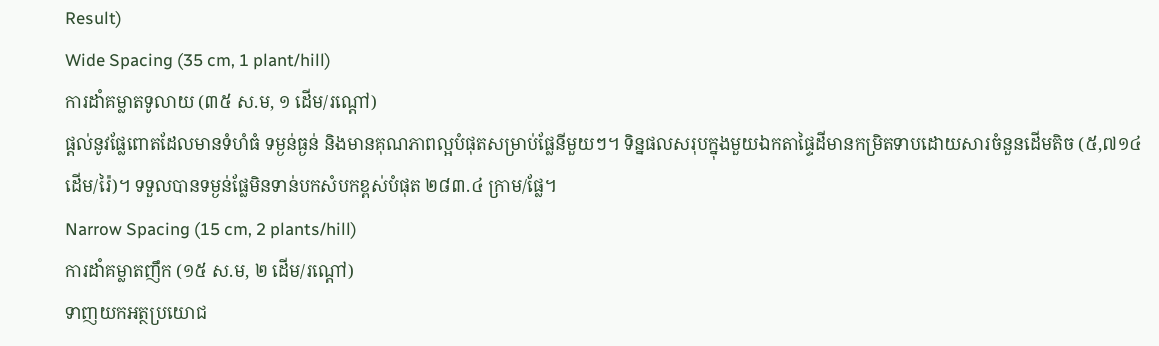Result)
Wide Spacing (35 cm, 1 plant/hill)
ការដាំគម្លាតទូលាយ (៣៥ ស.ម, ១ ដើម/រណ្តៅ)
ផ្តល់នូវផ្លែពោតដែលមានទំហំធំ ទម្ងន់ធ្ងន់ និងមានគុណភាពល្អបំផុតសម្រាប់ផ្លែនីមួយៗ។ ទិន្នផលសរុបក្នុងមួយឯកតាផ្ទៃដីមានកម្រិតទាបដោយសារចំនួនដើមតិច (៥,៧១៤ ដើម/រ៉ៃ)។ ទទួលបានទម្ងន់ផ្លែមិនទាន់បកសំបកខ្ពស់បំផុត ២៨៣.៤ ក្រាម/ផ្លែ។
Narrow Spacing (15 cm, 2 plants/hill)
ការដាំគម្លាតញឹក (១៥ ស.ម, ២ ដើម/រណ្តៅ)
ទាញយកអត្ថប្រយោជ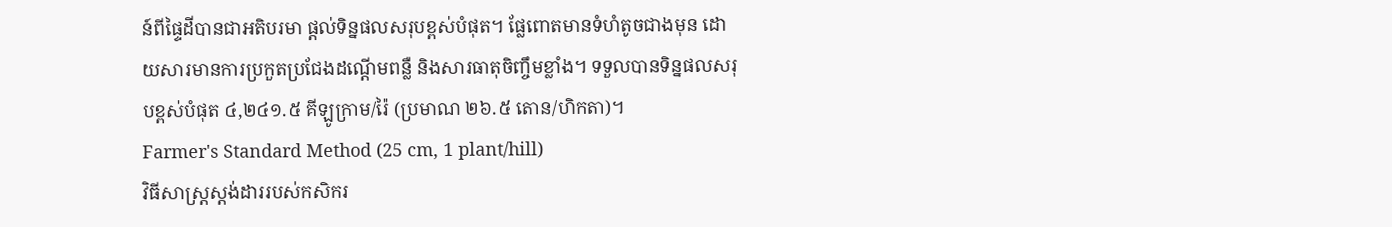ន៍ពីផ្ទៃដីបានជាអតិបរមា ផ្តល់ទិន្នផលសរុបខ្ពស់បំផុត។ ផ្លែពោតមានទំហំតូចជាងមុន ដោយសារមានការប្រកួតប្រជែងដណ្តើមពន្លឺ និងសារធាតុចិញ្ចឹមខ្លាំង។ ទទួលបានទិន្នផលសរុបខ្ពស់បំផុត ៤,២៤១.៥ គីឡូក្រាម/រ៉ៃ (ប្រមាណ ២៦.៥ តោន/ហិកតា)។
Farmer's Standard Method (25 cm, 1 plant/hill)
វិធីសាស្ត្រស្តង់ដាររបស់កសិករ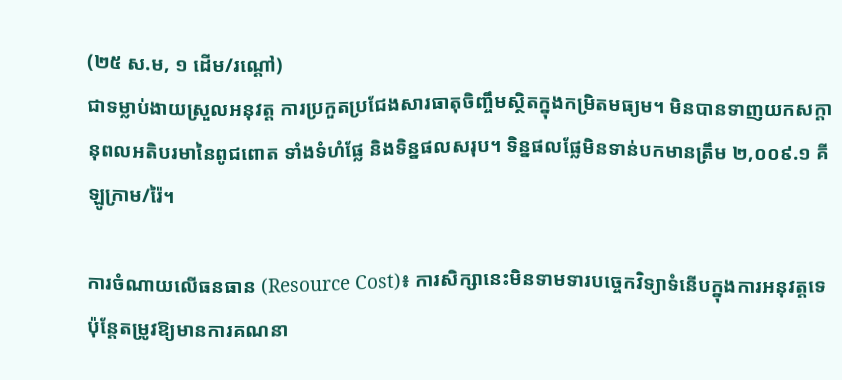(២៥ ស.ម, ១ ដើម/រណ្តៅ)
ជាទម្លាប់ងាយស្រួលអនុវត្ត ការប្រកួតប្រជែងសារធាតុចិញ្ចឹមស្ថិតក្នុងកម្រិតមធ្យម។ មិនបានទាញយកសក្តានុពលអតិបរមានៃពូជពោត ទាំងទំហំផ្លែ និងទិន្នផលសរុប។ ទិន្នផលផ្លែមិនទាន់បកមានត្រឹម ២,០០៩.១ គីឡូក្រាម/រ៉ៃ។

ការចំណាយលើធនធាន (Resource Cost)៖ ការសិក្សានេះមិនទាមទារបច្ចេកវិទ្យាទំនើបក្នុងការអនុវត្តទេ ប៉ុន្តែតម្រូវឱ្យមានការគណនា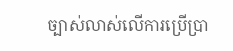ច្បាស់លាស់លើការប្រើប្រា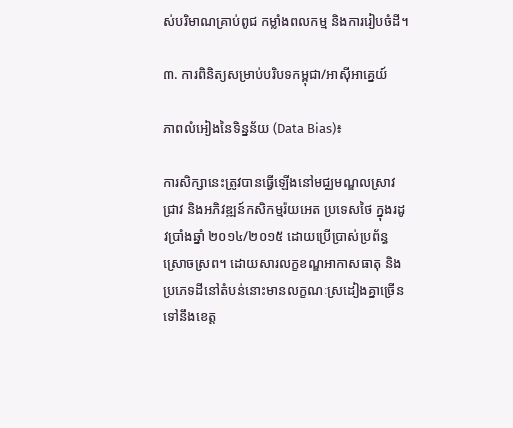ស់បរិមាណគ្រាប់ពូជ កម្លាំងពលកម្ម និងការរៀបចំដី។

៣. ការពិនិត្យសម្រាប់បរិបទកម្ពុជា/អាស៊ីអាគ្នេយ៍

ភាពលំអៀងនៃទិន្នន័យ (Data Bias)៖

ការសិក្សានេះត្រូវបានធ្វើឡើងនៅមជ្ឈមណ្ឌលស្រាវជ្រាវ និងអភិវឌ្ឍន៍កសិកម្មរ៉យអេត ប្រទេសថៃ ក្នុងរដូវប្រាំងឆ្នាំ ២០១៤/២០១៥ ដោយប្រើប្រាស់ប្រព័ន្ធស្រោចស្រព។ ដោយសារលក្ខខណ្ឌអាកាសធាតុ និងប្រភេទដីនៅតំបន់នោះមានលក្ខណៈស្រដៀងគ្នាច្រើនទៅនឹងខេត្ត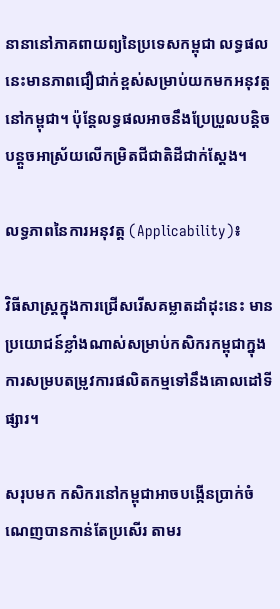នានានៅភាគពាយព្យនៃប្រទេសកម្ពុជា លទ្ធផលនេះមានភាពជឿជាក់ខ្ពស់សម្រាប់យកមកអនុវត្តនៅកម្ពុជា។ ប៉ុន្តែលទ្ធផលអាចនឹងប្រែប្រួលបន្តិចបន្តួចអាស្រ័យលើកម្រិតជីជាតិដីជាក់ស្តែង។

លទ្ធភាពនៃការអនុវត្ត (Applicability)៖

វិធីសាស្ត្រក្នុងការជ្រើសរើសគម្លាតដាំដុះនេះ មានប្រយោជន៍ខ្លាំងណាស់សម្រាប់កសិករកម្ពុជាក្នុងការសម្របតម្រូវការផលិតកម្មទៅនឹងគោលដៅទីផ្សារ។

សរុបមក កសិករនៅកម្ពុជាអាចបង្កើនប្រាក់ចំណេញបានកាន់តែប្រសើរ តាមរ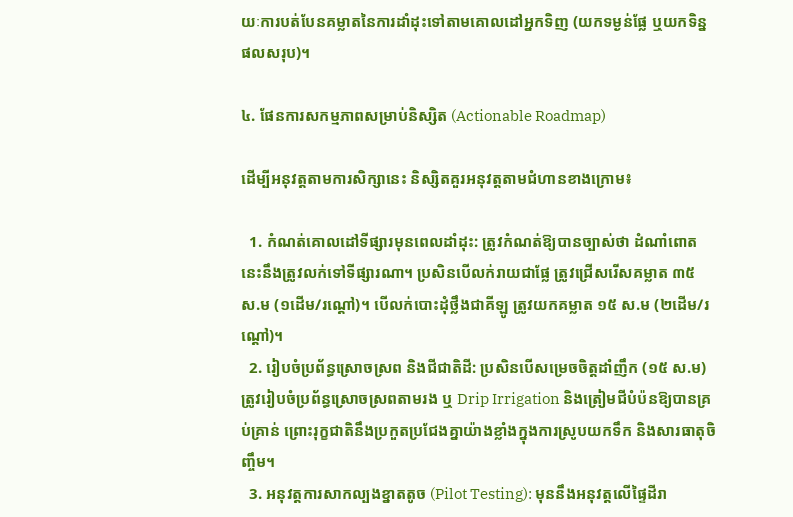យៈការបត់បែនគម្លាតនៃការដាំដុះទៅតាមគោលដៅអ្នកទិញ (យកទម្ងន់ផ្លែ ឬយកទិន្នផលសរុប)។

៤. ផែនការសកម្មភាពសម្រាប់និស្សិត (Actionable Roadmap)

ដើម្បីអនុវត្តតាមការសិក្សានេះ និស្សិតគួរអនុវត្តតាមជំហានខាងក្រោម៖

  1. កំណត់គោលដៅទីផ្សារមុនពេលដាំដុះ: ត្រូវកំណត់ឱ្យបានច្បាស់ថា ដំណាំពោតនេះនឹងត្រូវលក់ទៅទីផ្សារណា។ ប្រសិនបើលក់រាយជាផ្លែ ត្រូវជ្រើសរើសគម្លាត ៣៥ ស.ម (១ដើម/រណ្តៅ)។ បើលក់បោះដុំថ្លឹងជាគីឡូ ត្រូវយកគម្លាត ១៥ ស.ម (២ដើម/រណ្តៅ)។
  2. រៀបចំប្រព័ន្ធស្រោចស្រព និងជីជាតិដី: ប្រសិនបើសម្រេចចិត្តដាំញឹក (១៥ ស.ម) ត្រូវរៀបចំប្រព័ន្ធស្រោចស្រពតាមរង ឬ Drip Irrigation និងត្រៀមជីបំប៉នឱ្យបានគ្រប់គ្រាន់ ព្រោះរុក្ខជាតិនឹងប្រកួតប្រជែងគ្នាយ៉ាងខ្លាំងក្នុងការស្រូបយកទឹក និងសារធាតុចិញ្ចឹម។
  3. អនុវត្តការសាកល្បងខ្នាតតូច (Pilot Testing): មុននឹងអនុវត្តលើផ្ទៃដីរា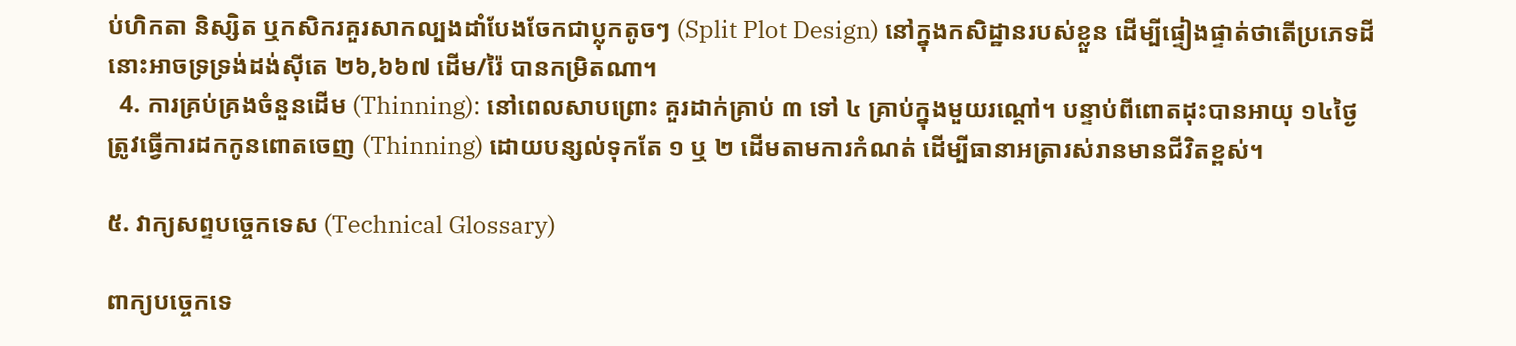ប់ហិកតា និស្សិត ឬកសិករគួរសាកល្បងដាំបែងចែកជាប្លុកតូចៗ (Split Plot Design) នៅក្នុងកសិដ្ឋានរបស់ខ្លួន ដើម្បីផ្ទៀងផ្ទាត់ថាតើប្រភេទដីនោះអាចទ្រទ្រង់ដង់ស៊ីតេ ២៦,៦៦៧ ដើម/រ៉ៃ បានកម្រិតណា។
  4. ការគ្រប់គ្រងចំនួនដើម (Thinning): នៅពេលសាបព្រោះ គួរដាក់គ្រាប់ ៣ ទៅ ៤ គ្រាប់ក្នុងមួយរណ្តៅ។ បន្ទាប់ពីពោតដុះបានអាយុ ១៤ថ្ងៃ ត្រូវធ្វើការដកកូនពោតចេញ (Thinning) ដោយបន្សល់ទុកតែ ១ ឬ ២ ដើមតាមការកំណត់ ដើម្បីធានាអត្រារស់រានមានជីវិតខ្ពស់។

៥. វាក្យសព្ទបច្ចេកទេស (Technical Glossary)

ពាក្យបច្ចេកទេ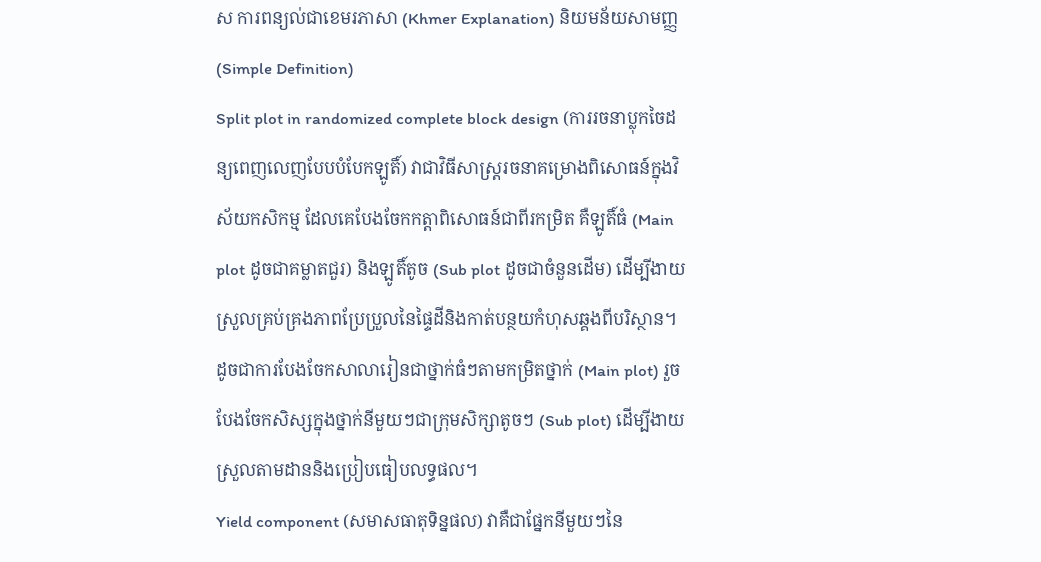ស ការពន្យល់ជាខេមរភាសា (Khmer Explanation) និយមន័យសាមញ្ញ (Simple Definition)
Split plot in randomized complete block design (ការរចនាប្លុកចៃដន្យពេញលេញបែបបំបែកឡូតិ៍) វាជាវិធីសាស្ត្ររចនាគម្រោងពិសោធន៍ក្នុងវិស័យកសិកម្ម ដែលគេបែងចែកកត្តាពិសោធន៍ជាពីរកម្រិត គឺឡូតិ៍ធំ (Main plot ដូចជាគម្លាតជួរ) និងឡូតិ៍តូច (Sub plot ដូចជាចំនួនដើម) ដើម្បីងាយស្រួលគ្រប់គ្រងភាពប្រែប្រួលនៃផ្ទៃដីនិងកាត់បន្ថយកំហុសឆ្គងពីបរិស្ថាន។ ដូចជាការបែងចែកសាលារៀនជាថ្នាក់ធំៗតាមកម្រិតថ្នាក់ (Main plot) រួចបែងចែកសិស្សក្នុងថ្នាក់នីមួយៗជាក្រុមសិក្សាតូចៗ (Sub plot) ដើម្បីងាយស្រួលតាមដាននិងប្រៀបធៀបលទ្ធផល។
Yield component (សមាសធាតុទិន្នផល) វាគឺជាផ្នែកនីមួយៗនៃ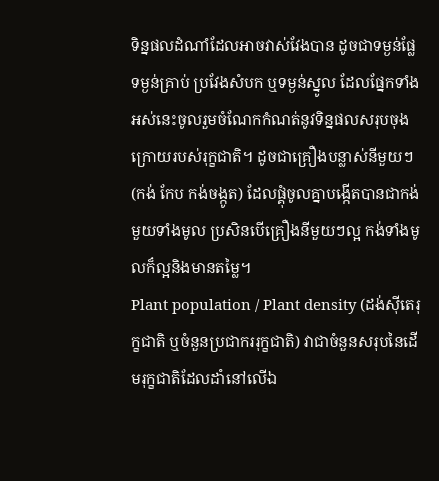ទិន្នផលដំណាំដែលអាចវាស់វែងបាន ដូចជាទម្ងន់ផ្លែ ទម្ងន់គ្រាប់ ប្រវែងសំបក ឬទម្ងន់ស្នូល ដែលផ្នែកទាំងអស់នេះចូលរួមចំណែកកំណត់នូវទិន្នផលសរុបចុងក្រោយរបស់រុក្ខជាតិ។ ដូចជាគ្រឿងបន្លាស់នីមួយៗ (កង់ កែប កង់ចង្កូត) ដែលផ្គុំចូលគ្នាបង្កើតបានជាកង់មួយទាំងមូល ប្រសិនបើគ្រឿងនីមួយៗល្អ កង់ទាំងមូលក៏ល្អនិងមានតម្លៃ។
Plant population / Plant density (ដង់ស៊ីតេរុក្ខជាតិ ឬចំនួនប្រជាកររុក្ខជាតិ) វាជាចំនួនសរុបនៃដើមរុក្ខជាតិដែលដាំនៅលើឯ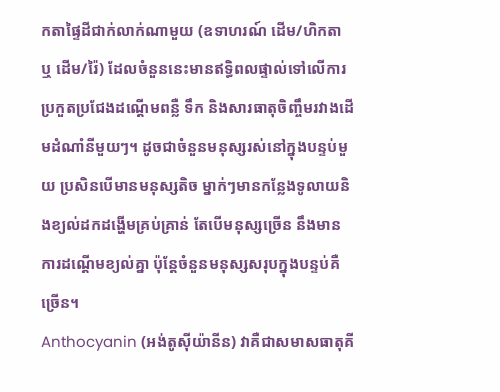កតាផ្ទៃដីជាក់លាក់ណាមួយ (ឧទាហរណ៍ ដើម/ហិកតា ឬ ដើម/រ៉ៃ) ដែលចំនួននេះមានឥទ្ធិពលផ្ទាល់ទៅលើការប្រកួតប្រជែងដណ្តើមពន្លឺ ទឹក និងសារធាតុចិញ្ចឹមរវាងដើមដំណាំនីមួយៗ។ ដូចជាចំនួនមនុស្សរស់នៅក្នុងបន្ទប់មួយ ប្រសិនបើមានមនុស្សតិច ម្នាក់ៗមានកន្លែងទូលាយនិងខ្យល់ដកដង្ហើមគ្រប់គ្រាន់ តែបើមនុស្សច្រើន នឹងមានការដណ្តើមខ្យល់គ្នា ប៉ុន្តែចំនួនមនុស្សសរុបក្នុងបន្ទប់គឺច្រើន។
Anthocyanin (អង់តូស៊ីយ៉ានីន) វាគឺជាសមាសធាតុគី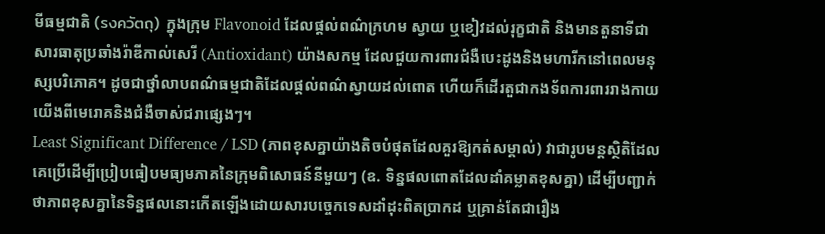មីធម្មជាតិ (รงควัตถุ) ក្នុងក្រុម Flavonoid ដែលផ្តល់ពណ៌ក្រហម ស្វាយ ឬខៀវដល់រុក្ខជាតិ និងមានតួនាទីជាសារធាតុប្រឆាំងរ៉ាឌីកាល់សេរី (Antioxidant) យ៉ាងសកម្ម ដែលជួយការពារជំងឺបេះដូងនិងមហារីកនៅពេលមនុស្សបរិភោគ។ ដូចជាថ្នាំលាបពណ៌ធម្មជាតិដែលផ្តល់ពណ៌ស្វាយដល់ពោត ហើយក៏ដើរតួជាកងទ័ពការពាររាងកាយយើងពីមេរោគនិងជំងឺចាស់ជរាផ្សេងៗ។
Least Significant Difference / LSD (ភាពខុសគ្នាយ៉ាងតិចបំផុតដែលគួរឱ្យកត់សម្គាល់) វាជារូបមន្តស្ថិតិដែលគេប្រើដើម្បីប្រៀបធៀបមធ្យមភាគនៃក្រុមពិសោធន៍នីមួយៗ (ឧ. ទិន្នផលពោតដែលដាំគម្លាតខុសគ្នា) ដើម្បីបញ្ជាក់ថាភាពខុសគ្នានៃទិន្នផលនោះកើតឡើងដោយសារបច្ចេកទេសដាំដុះពិតប្រាកដ ឬគ្រាន់តែជារឿង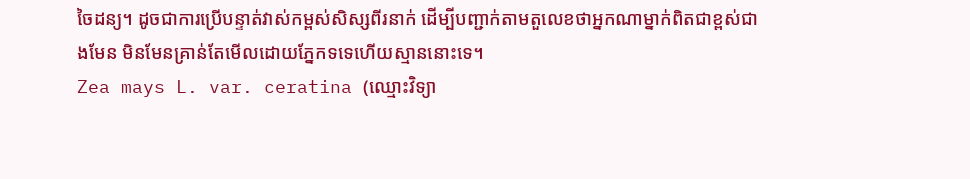ចៃដន្យ។ ដូចជាការប្រើបន្ទាត់វាស់កម្ពស់សិស្សពីរនាក់ ដើម្បីបញ្ជាក់តាមតួលេខថាអ្នកណាម្នាក់ពិតជាខ្ពស់ជាងមែន មិនមែនគ្រាន់តែមើលដោយភ្នែកទទេហើយស្មាននោះទេ។
Zea mays L. var. ceratina (ឈ្មោះវិទ្យា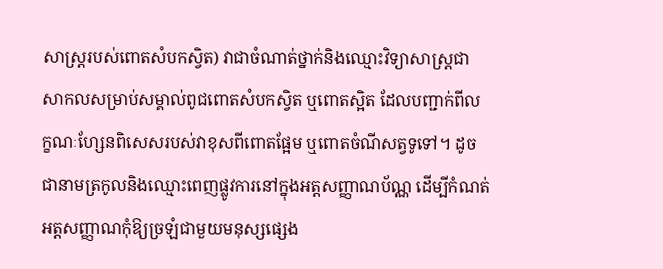សាស្ត្ររបស់ពោតសំបកស្វិត) វាជាចំណាត់ថ្នាក់និងឈ្មោះវិទ្យាសាស្ត្រជាសាកលសម្រាប់សម្គាល់ពូជពោតសំបកស្វិត ឬពោតស្អិត ដែលបញ្ជាក់ពីលក្ខណៈហ្សែនពិសេសរបស់វាខុសពីពោតផ្អែម ឬពោតចំណីសត្វទូទៅ។ ដូចជានាមត្រកូលនិងឈ្មោះពេញផ្លូវការនៅក្នុងអត្តសញ្ញាណប័ណ្ណ ដើម្បីកំណត់អត្តសញ្ញាណកុំឱ្យច្រឡំជាមួយមនុស្សផ្សេង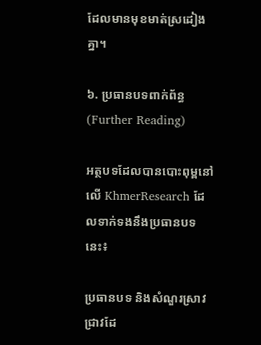ដែលមានមុខមាត់ស្រដៀងគ្នា។

៦. ប្រធានបទពាក់ព័ន្ធ (Further Reading)

អត្ថបទដែលបានបោះពុម្ពនៅលើ KhmerResearch ដែលទាក់ទងនឹងប្រធានបទនេះ៖

ប្រធានបទ និងសំណួរស្រាវជ្រាវដែ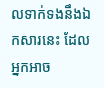លទាក់ទងនឹងឯកសារនេះ ដែលអ្នកអាច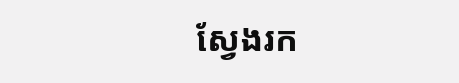ស្វែងរក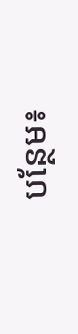បន្ថែម៖